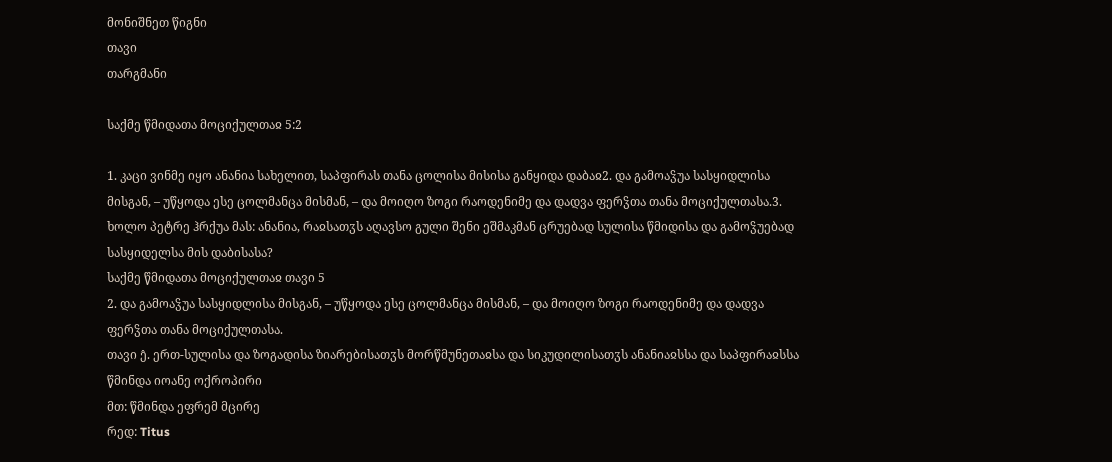მონიშნეთ წიგნი
თავი
თარგმანი

საქმე წმიდათა მოციქულთაჲ 5:2

1. კაცი ვინმე იყო ანანია სახელით, საპფირას თანა ცოლისა მისისა განყიდა დაბაჲ2. და გამოაჴუა სასყიდლისა მისგან, – უწყოდა ესე ცოლმანცა მისმან, – და მოიღო ზოგი რაოდენიმე და დადვა ფერჴთა თანა მოციქულთასა.3. ხოლო პეტრე ჰრქუა მას: ანანია, რაჲსათჳს აღავსო გული შენი ეშმაკმან ცრუებად სულისა წმიდისა და გამოჴუებად სასყიდელსა მის დაბისასა?
საქმე წმიდათა მოციქულთაჲ თავი 5
2. და გამოაჴუა სასყიდლისა მისგან, – უწყოდა ესე ცოლმანცა მისმან, – და მოიღო ზოგი რაოდენიმე და დადვა ფერჴთა თანა მოციქულთასა.
თავი ე̂. ერთ-სულისა და ზოგადისა ზიარებისათჳს მორწმუნეთაჲსა და სიკუდილისათჳს ანანიაჲსსა და საპფირაჲსსა
წმინდა იოანე ოქროპირი
მთ: წმინდა ეფრემ მცირე
რედ: Titus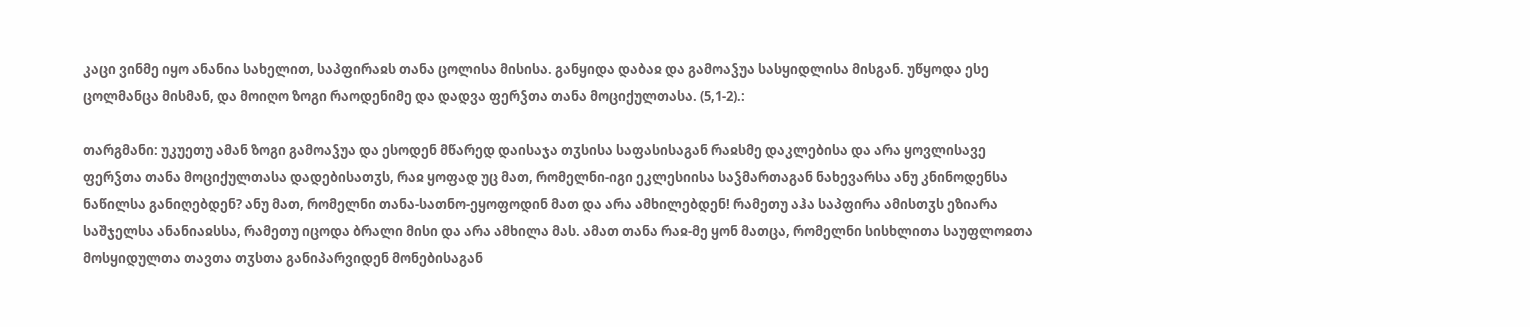კაცი ვინმე იყო ანანია სახელით, საპფირაჲს თანა ცოლისა მისისა. განყიდა დაბაჲ და გამოაჴუა სასყიდლისა მისგან. უწყოდა ესე ცოლმანცა მისმან, და მოიღო ზოგი რაოდენიმე და დადვა ფერჴთა თანა მოციქულთასა. (5,1-2).:

თარგმანი: უკუეთუ ამან ზოგი გამოაჴუა და ესოდენ მწარედ დაისაჯა თჳსისა საფასისაგან რაჲსმე დაკლებისა და არა ყოვლისავე ფერჴთა თანა მოციქულთასა დადებისათჳს, რაჲ ყოფად უც მათ, რომელნი-იგი ეკლესიისა საჴმართაგან ნახევარსა ანუ კნინოდენსა ნაწილსა განიღებდენ? ანუ მათ, რომელნი თანა-სათნო-ეყოფოდინ მათ და არა ამხილებდენ! რამეთუ აჰა საპფირა ამისთჳს ეზიარა საშჯელსა ანანიაჲსსა, რამეთუ იცოდა ბრალი მისი და არა ამხილა მას. ამათ თანა რაჲ-მე ყონ მათცა, რომელნი სისხლითა საუფლოჲთა მოსყიდულთა თავთა თჳსთა განიპარვიდენ მონებისაგან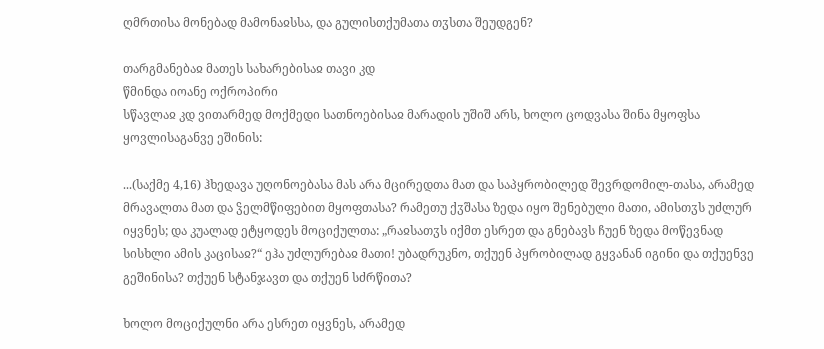ღმრთისა მონებად მამონაჲსსა, და გულისთქუმათა თჳსთა შეუდგენ?

თარგმანებაჲ მათეს სახარებისაჲ თავი კდ
წმინდა იოანე ოქროპირი
სწავლაჲ კდ ვითარმედ მოქმედი სათნოებისაჲ მარადის უშიშ არს, ხოლო ცოდვასა შინა მყოფსა ყოვლისაგანვე ეშინის:

...(საქმე 4,16) ჰხედავა უღონოებასა მას არა მცირედთა მათ და საპყრობილედ შევრდომილ-თასა, არამედ მრავალთა მათ და ჴელმწიფებით მყოფთასა? რამეთუ ქჳშასა ზედა იყო შენებული მათი, ამისთჳს უძლურ იყვნეს; და კუალად ეტყოდეს მოციქულთა: „რაჲსათჳს იქმთ ესრეთ და გნებავს ჩუენ ზედა მოწევნად სისხლი ამის კაცისაჲ?“ ეჰა უძლურებაჲ მათი! უბადრუკნო, თქუენ პყრობილად გყვანან იგინი და თქუენვე გეშინისა? თქუენ სტანჯავთ და თქუენ სძრწითა?

ხოლო მოციქულნი არა ესრეთ იყვნეს, არამედ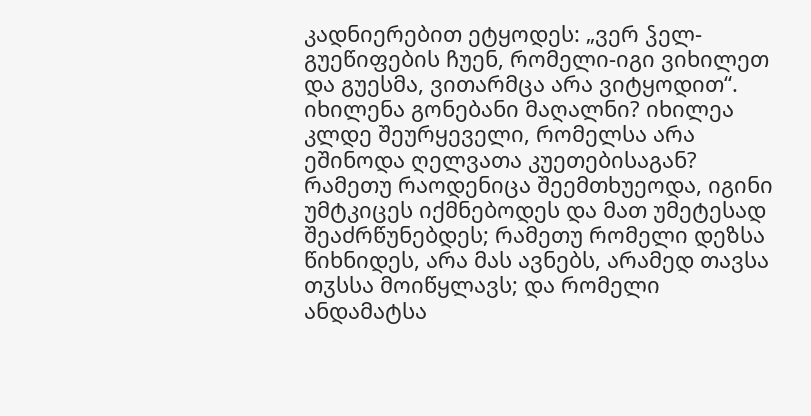კადნიერებით ეტყოდეს: „ვერ ჴელ-გუეწიფების ჩუენ, რომელი-იგი ვიხილეთ და გუესმა, ვითარმცა არა ვიტყოდით“. იხილენა გონებანი მაღალნი? იხილეა კლდე შეურყეველი, რომელსა არა ეშინოდა ღელვათა კუეთებისაგან? რამეთუ რაოდენიცა შეემთხუეოდა, იგინი უმტკიცეს იქმნებოდეს და მათ უმეტესად შეაძრწუნებდეს; რამეთუ რომელი დეზსა წიხნიდეს, არა მას ავნებს, არამედ თავსა თჳსსა მოიწყლავს; და რომელი ანდამატსა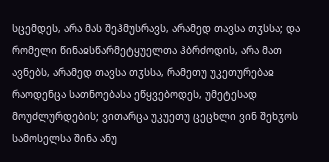სცემდეს, არა მას შეჰმუსრავს, არამედ თავსა თჳსსა; და რომელი წინაჲსწარმეტყუელთა ჰბრძოდის, არა მათ ავნებს, არამედ თავსა თჳსსა, რამეთუ უკეთურებაჲ რაოდენცა სათნოებასა ეწყვებოდეს, უმეტესად მოუძლურდების; ვითარცა უკუეთუ ცეცხლი ვინ შეხჳოს სამოსელსა შინა ანუ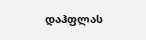დაჰფლას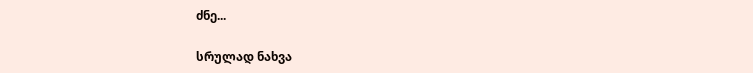ძნე...

სრულად ნახვა